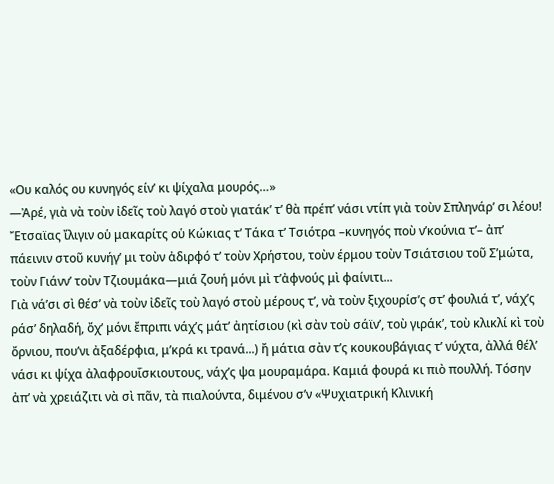«Ου καλός ου κυνηγός είν’ κι ψίχαλα μουρός…»
—Ἀρέ, γιὰ νὰ τοὺν ἰδεῖς τοὺ λαγό στοὺ γιατάκ’ τ’ θὰ πρέπ’ νάσι ντίπ γιὰ τοὺν Σπληνάρ’ σι λέου!
Ἔτσαϊας ἴλιγιν οὑ μακαρίτς οὑ Κώκιας τ’ Τάκα τ’ Τσιότρα –κυνηγός ποὺ ν’κούνια τ’– ἀπ’ πάεινιν στοῦ κυνήγ’ μι τοὺν ἀδιρφό τ’ τοὺν Χρήστου, τοὺν έρμου τοὺν Τσιάτσιου τοῦ Σ’μώτα, τοὺν Γιάνν’ τοὺν Τζιουμάκα—μιά ζουή μόνι μὶ τ’ἀφνούς μὶ φαίνιτι...
Γιὰ νά’σι σὶ θέσ’ νὰ τοὺν ἰδεῖς τοὺ λαγό στοὺ μέρους τ’, νὰ τοὺν ξιχουρίσ’ς στ’ φουλιά τ’, νάχ’ς ράσ’ δηλαδή, ὄχ’ μόνι ἔπριπι νάχ’ς μάτ’ ἀητίσιου (κὶ σὰν τοὺ σάϊν’, τοὺ γιράκ’, τοὺ κλικλί κὶ τοὺ ὄρνιου, που’νι ἀξαδέρφια, μ’κρά κι τρανά...) ἤ μάτια σὰν τ’ς κουκουβάγιας τ’ νύχτα, ἀλλά θέλ’ νάσι κι ψίχα ἀλαφρουΐσκιουτους, νάχ’ς ψα μουραμάρα. Καμιά φουρά κι πιὸ πουλλή. Τόσην ἀπ’ νὰ χρειάζιτι νὰ σὶ πᾶν, τὰ πιαλούντα, διμένου σ’ν «Ψυχιατρική Κλινική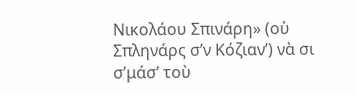Νικολάου Σπινάρη» (οὑ Σπληνάρς σ’ν Κόζιαν’) νὰ σι σ’μάσ’ τοὺ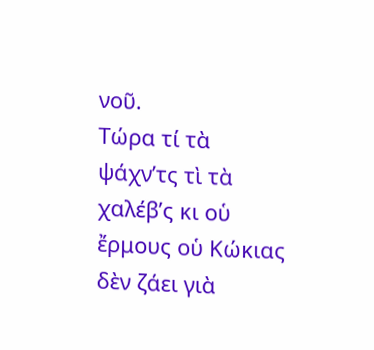νοῦ.
Τώρα τί τὰ ψάχν’τς τὶ τὰ χαλέβ’ς κι οὑ ἔρμους οὑ Κώκιας δὲν ζάει γιὰ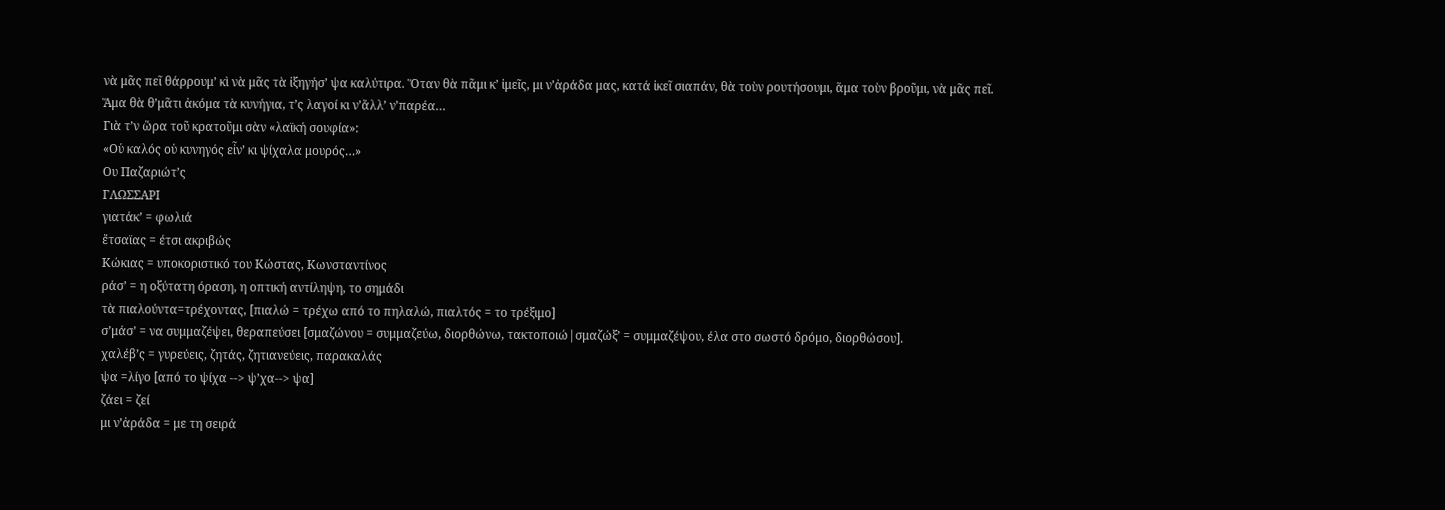νὰ μᾶς πεῖ θάρρουμ’ κὶ νὰ μᾶς τὰ ἰξηγήσ’ ψα καλύτιρα. Ὅταν θὰ πᾶμι κ’ ἰμεῖς, μι ν’ἀράδα μας, κατά ἰκεῖ σιαπάν, θὰ τοὺν ρουτήσουμι, ἅμα τοὺν βροῦμι, νὰ μᾶς πεῖ. Ἅμα θὰ θ’μᾶτι ἀκόμα τὰ κυνήγια, τ’ς λαγοί κι ν’ἄλλ’ ν’παρέα…
Γιὰ τ’ν ὥρα τοῦ κρατοῦμι σὰν «λαϊκή σουφία»:
«Οὑ καλός οὑ κυνηγός εἶν’ κι ψίχαλα μουρός…»
Ου Παζαριώτ’ς
ΓΛΩΣΣΑΡΙ
γιατάκ’ = φωλιά
ἔτσαϊας = έτσι ακριβώς
Κώκιας = υποκοριστικό του Κώστας, Κωνσταντίνος
ράσ’ = η οξύτατη όραση, η οπτική αντίληψη, το σημάδι
τὰ πιαλούντα=τρέχοντας, [πιαλώ = τρέχω από το πηλαλώ, πιαλτός = το τρέξιμο]
σ’μάσ’ = να συμμαζέψει, θεραπεύσει [σμαζώνου = συμμαζεύω, διορθώνω, τακτοποιώ|σμαζώξ’ = συμμαζέψου, έλα στο σωστό δρόμο, διορθώσου].
χαλέβ’ς = γυρεύεις, ζητάς, ζητιανεύεις, παρακαλάς
ψα =λίγο [από το ψίχα --> ψ’χα--> ψα]
ζάει = ζεί
μι ν’ἀράδα = με τη σειρά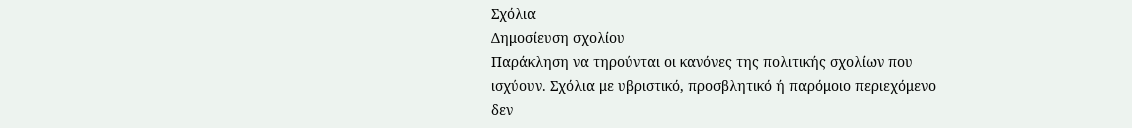Σχόλια
Δημοσίευση σχολίου
Παράκληση να τηρούνται οι κανόνες της πολιτικής σχολίων που ισχύουν. Σχόλια με υβριστικό, προσβλητικό ή παρόμοιο περιεχόμενο δεν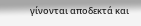γίνονται αποδεκτά και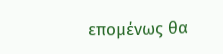επομένως θα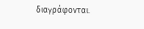διαγράφονται.